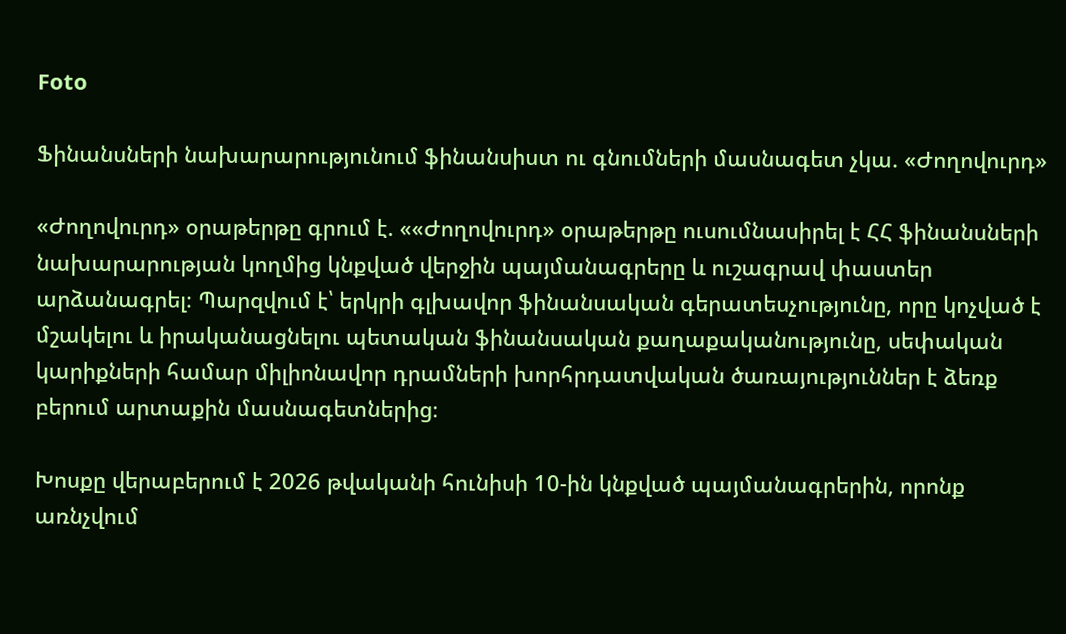Foto

Ֆինանսների նախարարությունում ֆինանսիստ ու գնումների մասնագետ չկա. «Ժողովուրդ»

«Ժողովուրդ» օրաթերթը գրում է. ««Ժողովուրդ» օրաթերթը ուսումնասիրել է ՀՀ ֆինանսների նախարարության կողմից կնքված վերջին պայմանագրերը և ուշագրավ փաստեր արձանագրել։ Պարզվում է՝ երկրի գլխավոր ֆինանսական գերատեսչությունը, որը կոչված է մշակելու և իրականացնելու պետական ֆինանսական քաղաքականությունը, սեփական կարիքների համար միլիոնավոր դրամների խորհրդատվական ծառայություններ է ձեռք բերում արտաքին մասնագետներից։

Խոսքը վերաբերում է 2026 թվականի հունիսի 10-ին կնքված պայմանագրերին, որոնք առնչվում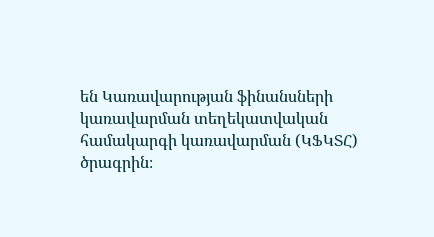են Կառավարության ֆինանսների կառավարման տեղեկատվական համակարգի կառավարման (ԿՖԿՏՀ) ծրագրին։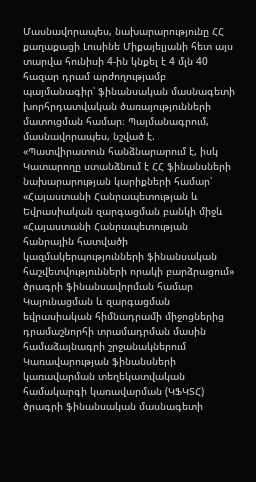Մասնավորապես, նախարարությունը ՀՀ քաղաքացի Լուսինե Միքայելյանի հետ այս տարվա հունիսի 4-ին կնքել է 4 մլն 40 հազար դրամ արժողությամբ պայմանագիր՝ ֆինանսական մասնագետի խորհրդատվական ծառայությունների մատուցման համար։ Պայմանագրում, մասնավորապես, նշված է. «Պատվիրատուն հանձնարարում է, իսկ Կատարողը ստանձնում է ՀՀ ֆինանսների նախարարության կարիքների համար՝ «Հայաստանի Հանրապետության և Եվրասիական զարգացման բանկի միջև «Հայաստանի Հանրապետության հանրային հատվածի կազմակերպությունների ֆինանսական հաշվետվությունների որակի բարձրացում» ծրագրի ֆինանսավորման համար Կայունացման և զարգացման եվրասիական հիմնադրամի միջոցներից դրամաշնորհի տրամադրման մասին համաձայնագրի շրջանակներում Կառավարության ֆինանսների կառավարման տեղեկատվական համակարգի կառավարման (ԿՖԿՏՀ) ծրագրի ֆինանսական մասնագետի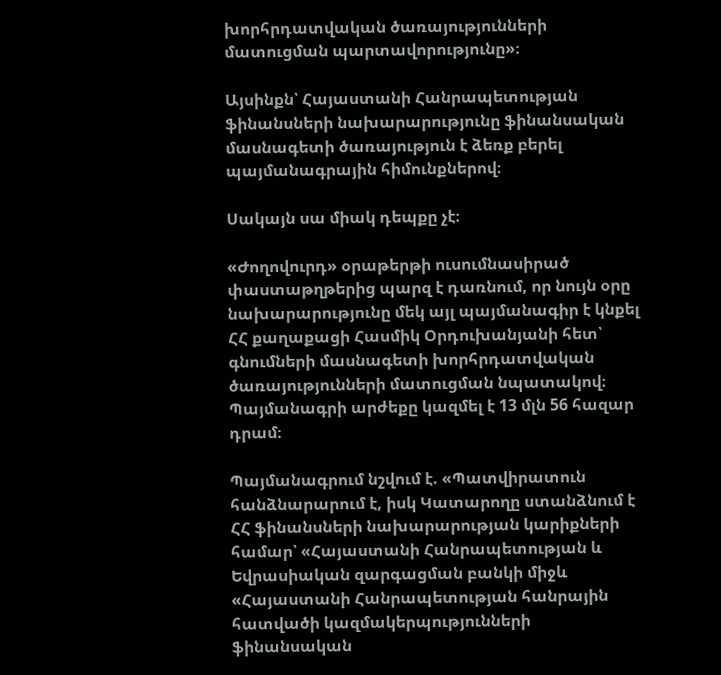խորհրդատվական ծառայությունների մատուցման պարտավորությունը»։

Այսինքն՝ Հայաստանի Հանրապետության ֆինանսների նախարարությունը ֆինանսական մասնագետի ծառայություն է ձեռք բերել պայմանագրային հիմունքներով։

Սակայն սա միակ դեպքը չէ։

«Ժողովուրդ» օրաթերթի ուսումնասիրած փաստաթղթերից պարզ է դառնում, որ նույն օրը նախարարությունը մեկ այլ պայմանագիր է կնքել ՀՀ քաղաքացի Հասմիկ Օրդուխանյանի հետ՝ գնումների մասնագետի խորհրդատվական ծառայությունների մատուցման նպատակով։ Պայմանագրի արժեքը կազմել է 13 մլն 56 հազար դրամ։

Պայմանագրում նշվում է. «Պատվիրատուն հանձնարարում է, իսկ Կատարողը ստանձնում է ՀՀ ֆինանսների նախարարության կարիքների համար՝ «Հայաստանի Հանրապետության և Եվրասիական զարգացման բանկի միջև «Հայաստանի Հանրապետության հանրային հատվածի կազմակերպությունների ֆինանսական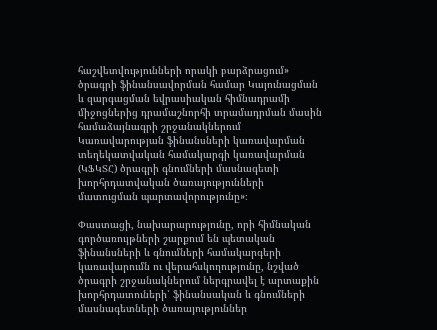հաշվետվությունների որակի բարձրացում» ծրագրի ֆինանսավորման համար Կայունացման և զարգացման եվրասիական հիմնադրամի միջոցներից դրամաշնորհի տրամադրման մասին համաձայնագրի շրջանակներում Կառավարության ֆինանսների կառավարման տեղեկատվական համակարգի կառավարման (ԿՖԿՏՀ) ծրագրի գնումների մասնագետի խորհրդատվական ծառայությունների մատուցման պարտավորությունը»։

Փաստացի, նախարարությունը, որի հիմնական գործառույթների շարքում են պետական ֆինանսների և գնումների համակարգերի կառավարումն ու վերահսկողությունը, նշված ծրագրի շրջանակներում ներգրավել է արտաքին խորհրդատուների՝ ֆինանսական և գնումների մասնագետների ծառայություններ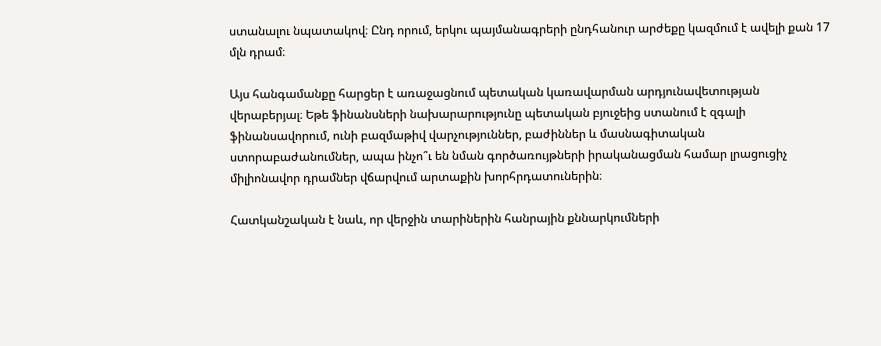ստանալու նպատակով։ Ընդ որում, երկու պայմանագրերի ընդհանուր արժեքը կազմում է ավելի քան 17 մլն դրամ։

Այս հանգամանքը հարցեր է առաջացնում պետական կառավարման արդյունավետության վերաբերյալ։ Եթե ֆինանսների նախարարությունը պետական բյուջեից ստանում է զգալի ֆինանսավորում, ունի բազմաթիվ վարչություններ, բաժիններ և մասնագիտական ստորաբաժանումներ, ապա ինչո՞ւ են նման գործառույթների իրականացման համար լրացուցիչ միլիոնավոր դրամներ վճարվում արտաքին խորհրդատուներին։

Հատկանշական է նաև, որ վերջին տարիներին հանրային քննարկումների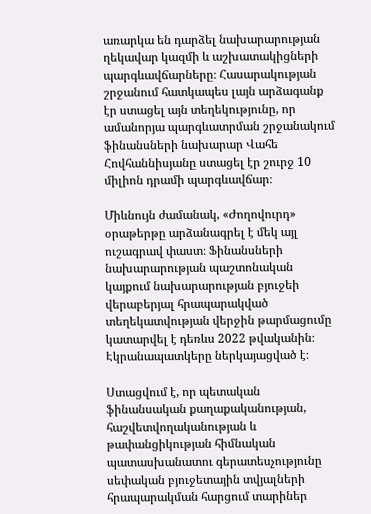առարկա են դարձել նախարարության ղեկավար կազմի և աշխատակիցների պարգևավճարները։ Հասարակության շրջանում հատկապես լայն արձագանք էր ստացել այն տեղեկությունը, որ ամանորյա պարգևատրման շրջանակում ֆինանսների նախարար Վահե Հովհաննիսյանը ստացել էր շուրջ 10 միլիոն դրամի պարգևավճար։

Միևնույն ժամանակ, «Ժողովուրդ» օրաթերթը արձանագրել է մեկ այլ ուշագրավ փաստ։ Ֆինանսների նախարարության պաշտոնական կայքում նախարարության բյուջեի վերաբերյալ հրապարակված տեղեկատվության վերջին թարմացումը կատարվել է դեռևս 2022 թվականին։ Էկրանապատկերը ներկայացված է։

Ստացվում է, որ պետական ֆինանսական քաղաքականության, հաշվետվողականության և թափանցիկության հիմնական պատասխանատու գերատեսչությունը սեփական բյուջետային տվյալների հրապարակման հարցում տարիներ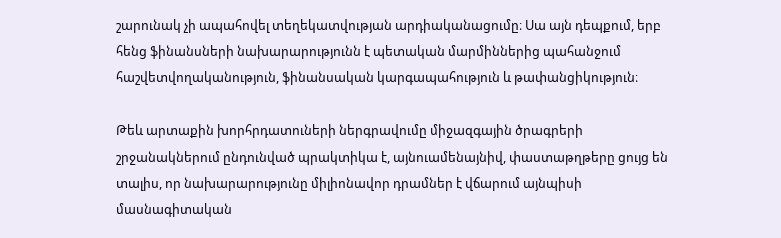շարունակ չի ապահովել տեղեկատվության արդիականացումը։ Սա այն դեպքում, երբ հենց ֆինանսների նախարարությունն է պետական մարմիններից պահանջում հաշվետվողականություն, ֆինանսական կարգապահություն և թափանցիկություն։

Թեև արտաքին խորհրդատուների ներգրավումը միջազգային ծրագրերի շրջանակներում ընդունված պրակտիկա է, այնուամենայնիվ, փաստաթղթերը ցույց են տալիս, որ նախարարությունը միլիոնավոր դրամներ է վճարում այնպիսի մասնագիտական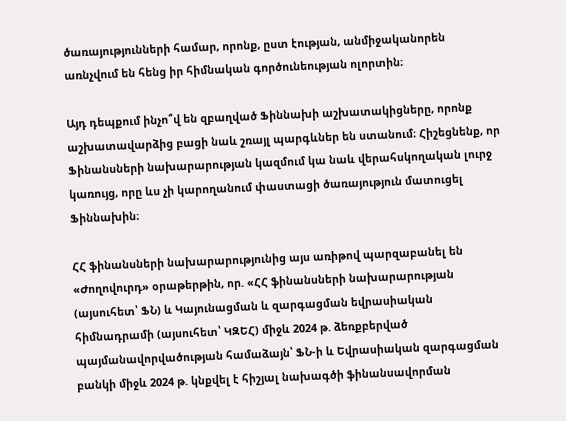ծառայությունների համար, որոնք, ըստ էության, անմիջականորեն առնչվում են հենց իր հիմնական գործունեության ոլորտին։

Այդ դեպքում ինչո՞վ են զբաղված Ֆիննախի աշխատակիցները, որոնք աշխատավարձից բացի նաև շռայլ պարգևներ են ստանում։ Հիշեցնենք, որ Ֆինանսների նախարարության կազմում կա նաև վերահսկողական լուրջ կառույց, որը ևս չի կարողանում փաստացի ծառայություն մատուցել Ֆիննախին։

ՀՀ ֆինանսների նախարարությունից այս առիթով պարզաբանել են «Ժողովուրդ» օրաթերթին, որ. «ՀՀ ֆինանսների նախարարության (այսուհետ՝ ՖՆ) և Կայունացման և զարգացման եվրասիական հիմնադրամի (այսուհետ՝ ԿԶԵՀ) միջև 2024 թ. ձեռքբերված պայմանավորվածության համաձայն՝ ՖՆ-ի և Եվրասիական զարգացման բանկի միջև 2024 թ. կնքվել է հիշյալ նախագծի ֆինանսավորման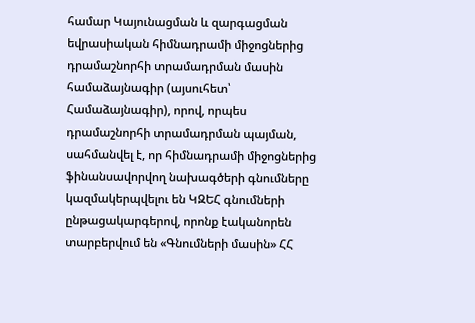համար Կայունացման և զարգացման եվրասիական հիմնադրամի միջոցներից դրամաշնորհի տրամադրման մասին համաձայնագիր (այսուհետ՝ Համաձայնագիր), որով, որպես դրամաշնորհի տրամադրման պայման, սահմանվել է, որ հիմնադրամի միջոցներից ֆինանսավորվող նախագծերի գնումները կազմակերպվելու են ԿԶԵՀ գնումների ընթացակարգերով, որոնք էականորեն տարբերվում են «Գնումների մասին» ՀՀ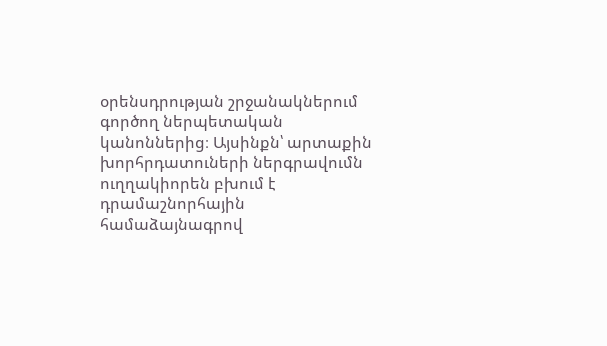օրենսդրության շրջանակներում գործող ներպետական կանոններից։ Այսինքն՝ արտաքին խորհրդատուների ներգրավումն ուղղակիորեն բխում է դրամաշնորհային համաձայնագրով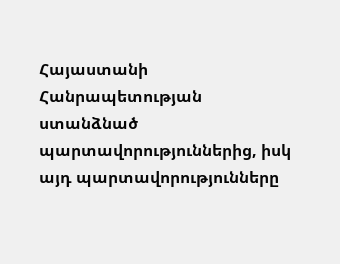Հայաստանի Հանրապետության ստանձնած պարտավորություններից, իսկ այդ պարտավորությունները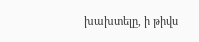խախտելը, ի թիվս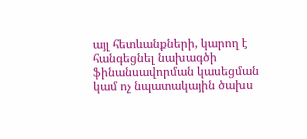այլ հետևանքների, կարող է հանգեցնել նախագծի ֆինանսավորման կասեցման կամ ոչ նպատակային ծախս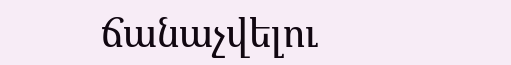ճանաչվելու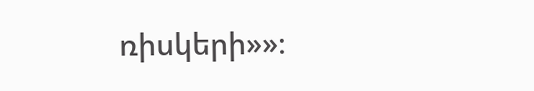ռիսկերի»»։